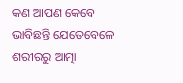କଣ ଆପଣ କେବେ ଭାବିଛନ୍ତି ଯେତେବେଳେ ଶରୀରରୁ ଆତ୍ମା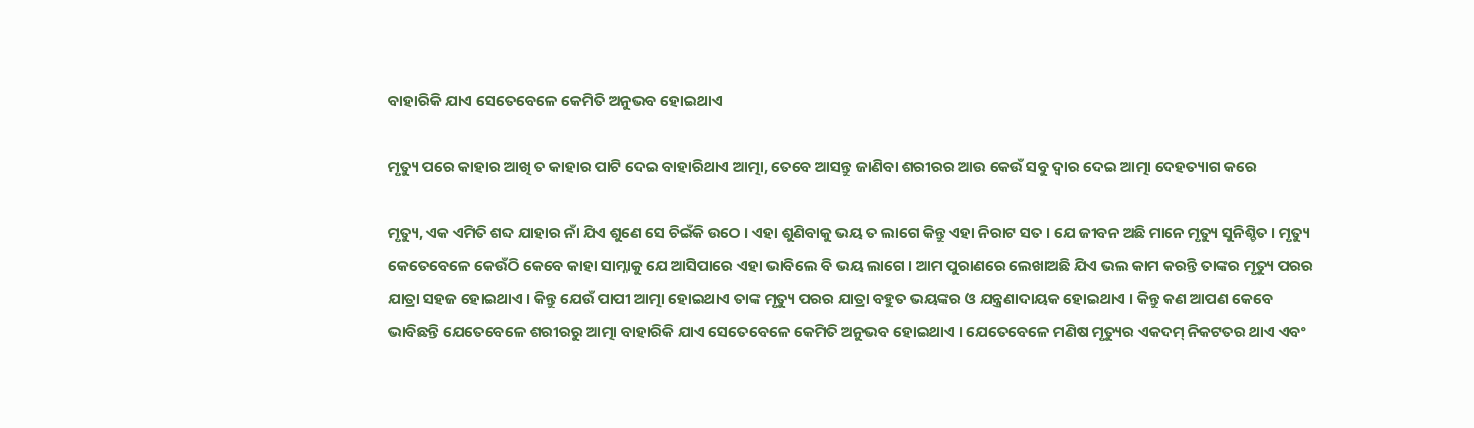ବାହାରିକି ଯାଏ ସେତେବେଳେ କେମିତି ଅନୁଭବ ହୋଇଥାଏ

ମୃତ୍ୟୁ ପରେ କାହାର ଆଖି ତ କାହାର ପାଟି ଦେଇ ବାହାରିଥାଏ ଆତ୍ମା, ତେବେ ଆସନ୍ତୁ ଜାଣିବା ଶରୀରର ଆଉ କେଉଁ ସବୁ ଦ୍ୱାର ଦେଇ ଆତ୍ମା ଦେହତ୍ୟାଗ କରେ

ମୃତ୍ୟୁ, ଏକ ଏମିତି ଶବ୍ଦ ଯାହାର ନାଁ ଯିଏ ଶୁଣେ ସେ ଚିଇଁକି ଉଠେ । ଏହା ଶୁଣିବାକୁ ଭୟ ତ ଲାଗେ କିନ୍ତୁ ଏହା ନିରାଟ ସତ । ଯେ ଜୀବନ ଅଛି ମାନେ ମୃତ୍ୟୁ ସୁନିଶ୍ଚିତ । ମୃତ୍ୟୁ କେତେବେଳେ କେଉଁଠି କେବେ କାହା ସାମ୍ନାକୁ ଯେ ଆସିପାରେ ଏହା ଭାବିଲେ ବି ଭୟ ଲାଗେ । ଆମ ପୁରାଣରେ ଲେଖାଅଛି ଯିଏ ଭଲ କାମ କରନ୍ତି ତାଙ୍କର ମୃତ୍ୟୁ ପରର ଯାତ୍ରା ସହଜ ହୋଇଥାଏ । କିନ୍ତୁ ଯେଉଁ ପାପୀ ଆତ୍ମା ହୋଇଥାଏ ତାଙ୍କ ମୃତ୍ୟୁ ପରର ଯାତ୍ରା ବହୁତ ଭୟଙ୍କର ଓ ଯନ୍ତ୍ରଣାଦାୟକ ହୋଇଥାଏ । କିନ୍ତୁ କଣ ଆପଣ କେବେ ଭାବିଛନ୍ତି ଯେତେବେଳେ ଶରୀରରୁ ଆତ୍ମା ବାହାରିକି ଯାଏ ସେତେବେଳେ କେମିତି ଅନୁଭବ ହୋଇଥାଏ । ଯେତେବେଳେ ମଣିଷ ମୃତ୍ୟୁର ଏକଦମ୍‌ ନିକଟତର ଥାଏ ଏବଂ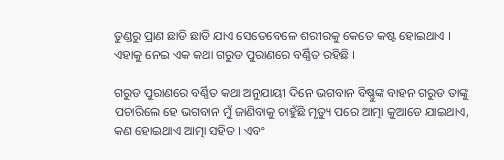ତୁଣ୍ଡରୁ ପ୍ରାଣ ଛାଡି ଛାଡି ଯାଏ ସେତେବେଳେ ଶରୀରକୁ କେତେ କଷ୍ଟ ହୋଇଥାଏ । ଏହାକୁ ନେଇ ଏକ କଥା ଗରୁଡ ପୁରାଣରେ ବର୍ଣ୍ଣିତ ରହିଛି ।

ଗରୁଡ ପୁରାଣରେ ବର୍ଣ୍ଣିତ କଥା ଅନୁଯାୟୀ ଦିନେ ଭଗବାନ ବିଷ୍ଣୁଙ୍କ ବାହନ ଗରୁଡ ତାଙ୍କୁ ପଚାରିଲେ ହେ ଭଗବାନ ମୁଁ ଜାଣିବାକୁ ଚାହୁଁଛି ମୃତ୍ୟୁ ପରେ ଆତ୍ମା କୁଆଡେ ଯାଇଥାଏ, କଣ ହୋଇଥାଏ ଆତ୍ମା ସହିତ । ଏବଂ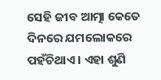ସେହି ଜୀବ ଆତ୍ମା କେତେ ଦିନରେ ଯମଲୋକରେ ପହଁଚିଥାଏ । ଏହା ଶୁଣି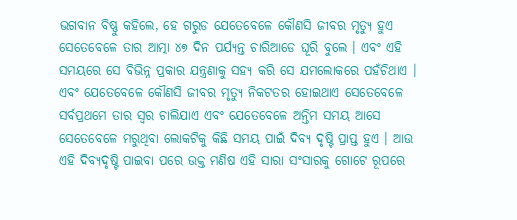ଭଗବାନ ବିଷ୍ଣୁ କହିଲେ, ହେ ଗରୁଡ ଯେତେବେଳେ କୌଣସି ଜୀବର ମୃତ୍ୟୁ ହୁଏ ସେତେବେଳେ ତାର ଆତ୍ମା ୪୭ ଦିନ ପର୍ଯ୍ୟନ୍ତ ଚାରିଆଡେ ଘୂରି ବୁଲେ । ଏବଂ ଏହି ସମୟରେ ସେ ବିଭିନ୍ନ ପ୍ରକାର ଯନ୍ତ୍ରଣାକୁ ସହ୍ୟ କରି ସେ ଯମଲୋକରେ ପହଁଚିଥାଏ । ଏବଂ ଯେତେବେଳେ କୌଣସି ଜୀବର ମୃତ୍ୟୁ ନିକଟତର ହୋଇଥାଏ ସେତେବେଳେ ସର୍ବପ୍ରଥମେ ତାର ସ୍ୱର ଚାଲିଯାଏ ଏବଂ ଯେତେବେଳେ ଅନ୍ତିମ ସମୟ ଆସେ ସେତେବେଳେ ମରୁଥିବା ଲୋକଟିକୁ କିଛି ସମୟ ପାଇଁ ଦିବ୍ୟ ଦୃଷ୍ଟି ପ୍ରାପ୍ତ ହୁଏ । ଆଉ ଏହି ଦିବ୍ୟଦୃଷ୍ଟି ପାଇବା ପରେ ଉକ୍ତ ମଣିଷ ଏହି ସାରା ସଂସାରକୁ ଗୋଟେ ରୂପରେ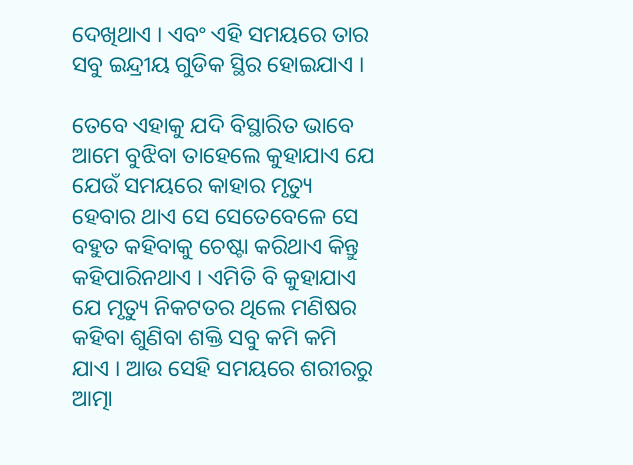ଦେଖିଥାଏ । ଏବଂ ଏହି ସମୟରେ ତାର ସବୁ ଇନ୍ଦ୍ରୀୟ ଗୁଡିକ ସ୍ଥିର ହୋଇଯାଏ ।

ତେବେ ଏହାକୁ ଯଦି ବିସ୍ଥାରିତ ଭାବେ ଆମେ ବୁଝିବା ତାହେଲେ କୁହାଯାଏ ଯେ ଯେଉଁ ସମୟରେ କାହାର ମୃତ୍ୟୁ ହେବାର ଥାଏ ସେ ସେତେବେଳେ ସେ ବହୁତ କହିବାକୁ ଚେଷ୍ଟା କରିଥାଏ କିନ୍ତୁ କହିପାରିନଥାଏ । ଏମିତି ବି କୁହାଯାଏ ଯେ ମୃତ୍ୟୁ ନିକଟତର ଥିଲେ ମଣିଷର କହିବା ଶୁଣିବା ଶକ୍ତି ସବୁ କମି କମି ଯାଏ । ଆଉ ସେହି ସମୟରେ ଶରୀରରୁ ଆତ୍ମା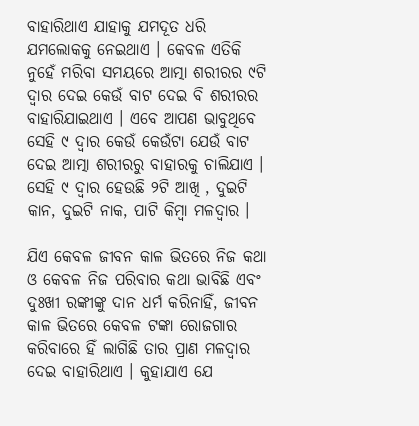ବାହାରିଥାଏ ଯାହାକୁ ଯମଦୂତ ଧରି ଯମଲୋକକୁ ନେଇଥାଏ । କେବଳ ଏତିକି ନୁହେଁ ମରିବା ସମୟରେ ଆତ୍ମା ଶରୀରର ୯ଟି ଦ୍ୱାର ଦେଇ କେଉଁ ବାଟ ଦେଇ ବି ଶରୀରର ବାହାରିଯାଇଥାଏ । ଏବେ ଆପଣ ଭାବୁଥିବେ ସେହି ୯ ଦ୍ୱାର କେଉଁ କେଉଁଟା ଯେଉଁ ବାଟ ଦେଇ ଆତ୍ମା ଶରୀରରୁ ବାହାରକୁ ଚାଲିଯାଏ । ସେହି ୯ ଦ୍ୱାର ହେଉଛି ୨ଟି ଆଖି , ଦୁଇଟି କାନ, ଦୁଇଟି ନାକ, ପାଟି କିମ୍ବା ମଳଦ୍ୱାର ।

ଯିଏ କେବଳ ଜୀବନ କାଳ ଭିତରେ ନିଜ କଥା ଓ କେବଳ ନିଜ ପରିବାର କଥା ଭାବିଛି ଏବଂ ଦୁଃଖୀ ରଙ୍କୀଙ୍କୁ ଦାନ ଧର୍ମ କରିନାହିଁ, ଜୀବନ କାଳ ଭିତରେ କେବଳ ଟଙ୍କା ରୋଜଗାର କରିବାରେ ହିଁ ଲାଗିଛି ତାର ପ୍ରାଣ ମଳଦ୍ୱାର ଦେଇ ବାହାରିଥାଏ । କୁହାଯାଏ ଯେ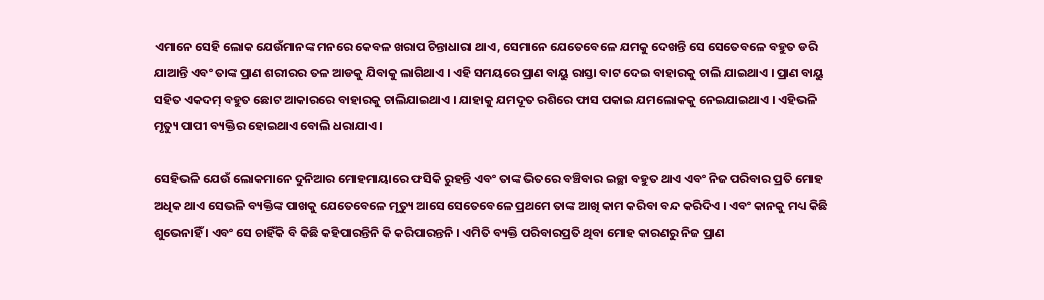ଏମାନେ ସେହି ଲୋକ ଯେଉଁମାନଙ୍କ ମନରେ କେବଳ ଖରାପ ଚିନ୍ତାଧାରା ଥାଏ, ସେମାନେ ଯେତେବେଳେ ଯମକୁ ଦେଖନ୍ତି ସେ ସେତେବଳେ ବହୁତ ଡରି ଯାଆନ୍ତି ଏବଂ ତାଙ୍କ ପ୍ରାଣ ଶରୀରର ତଳ ଆଡକୁ ଯିବାକୁ ଲାଗିଥାଏ । ଏହି ସମୟରେ ପ୍ରାଣ ବାୟୁ ରାସ୍ତା ବାଟ ଦେଇ ବାହାରକୁ ଚାଲି ଯାଇଥାଏ । ପ୍ରାଣ ବାୟୁ ସହିତ ଏକଦମ୍‌ ବହୁତ ଛୋଟ ଆକାରରେ ବାହାରକୁ ଚାଲିଯାଇଥାଏ । ଯାହାକୁ ଯମଦୂତ ରଶିରେ ଫାସ ପକାଇ ଯମଲୋକକୁ ନେଇଯାଇଥାଏ । ଏହିଭଳି ମୃତ୍ୟୁ ପାପୀ ବ୍ୟକ୍ତିର ହୋଇଥାଏ ବୋଲି ଧରାଯାଏ ।

ସେହିଭଳି ଯେଉଁ ଲୋକମାନେ ଦୁନିଆର ମୋହମାୟାରେ ଫସିକି ରୁହନ୍ତି ଏବଂ ତାଙ୍କ ଭିତରେ ବଞ୍ଚିବାର ଇଚ୍ଛା ବହୁତ ଥାଏ ଏବଂ ନିଜ ପରିବାର ପ୍ରତି ମୋହ ଅଧିକ ଥାଏ ସେଭଳି ବ୍ୟକ୍ତିଙ୍କ ପାଖକୁ ଯେତେବେଳେ ମୃତ୍ୟୁ ଆସେ ସେତେବେଳେ ପ୍ରଥମେ ତାଙ୍କ ଆଖି କାମ କରିବା ବନ୍ଦ କରିଦିଏ । ଏବଂ କାନକୁ ମଧ୍ୟ କିଛି ଶୁଭେନାହିଁ । ଏବଂ ସେ ଚାହିଁକି ବି କିଛି କହିପାରନ୍ତିନି କି କରିପାରନ୍ତନି । ଏମିତି ବ୍ୟକ୍ତି ପରିବାରପ୍ରତି ଥିବା ମୋହ କାରଣରୁ ନିଜ ପ୍ରାଣ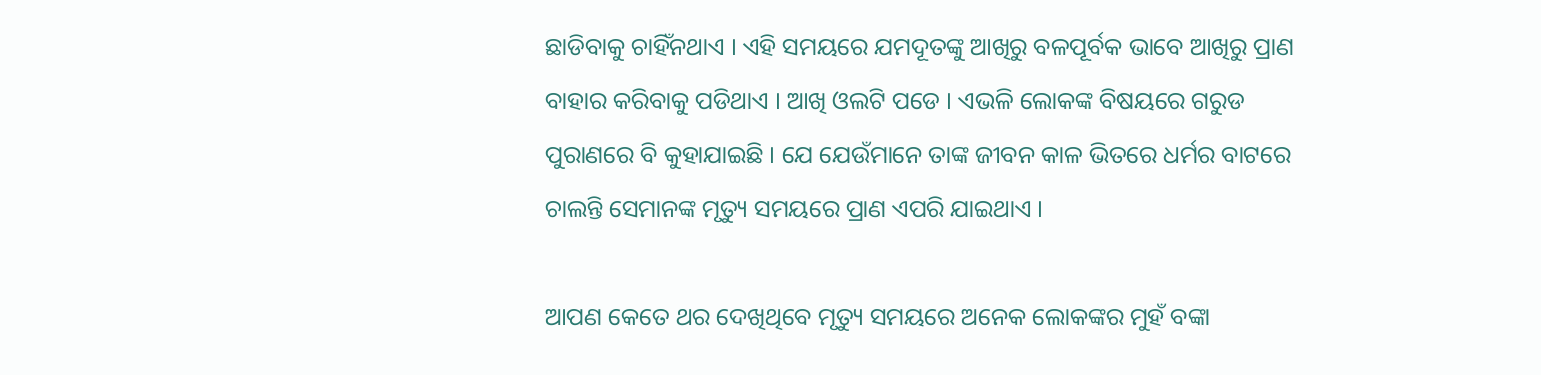ଛାଡିବାକୁ ଚାହିଁନଥାଏ । ଏହି ସମୟରେ ଯମଦୂତଙ୍କୁ ଆଖିରୁ ବଳପୂର୍ବକ ଭାବେ ଆଖିରୁ ପ୍ରାଣ ବାହାର କରିବାକୁ ପଡିଥାଏ । ଆଖି ଓଲଟି ପଡେ । ଏଭଳି ଲୋକଙ୍କ ବିଷୟରେ ଗରୁଡ ପୁରାଣରେ ବି କୁହାଯାଇଛି । ଯେ ଯେଉଁମାନେ ତାଙ୍କ ଜୀବନ କାଳ ଭିତରେ ଧର୍ମର ବାଟରେ ଚାଲନ୍ତି ସେମାନଙ୍କ ମୃତ୍ୟୁ ସମୟରେ ପ୍ରାଣ ଏପରି ଯାଇଥାଏ ।

ଆପଣ କେତେ ଥର ଦେଖିଥିବେ ମୃତ୍ୟୁ ସମୟରେ ଅନେକ ଲୋକଙ୍କର ମୁହଁ ବଙ୍କା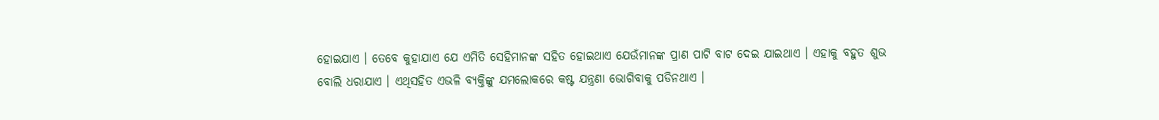ହୋଇଯାଏ । ତେବେ କୁହାଯାଏ ଯେ ଏମିତି ସେହିମାନଙ୍କ ସହିତ ହୋଇଥାଏ ଯେଉଁମାନଙ୍କ ପ୍ରାଣ ପାଟି ବାଟ ଦେଇ ଯାଇଥାଏ । ଏହାକୁ ବହୁତ ଶୁଭ ବୋଲି ଧରାଯାଏ । ଏଥିସହିତ ଏଭଳି ବ୍ୟକ୍ତିଙ୍କୁ ଯମଲୋକରେ କଷ୍ଟ ଯନ୍ତ୍ରଣା ଭୋଗିବାକୁ ପଡିନଥାଏ ।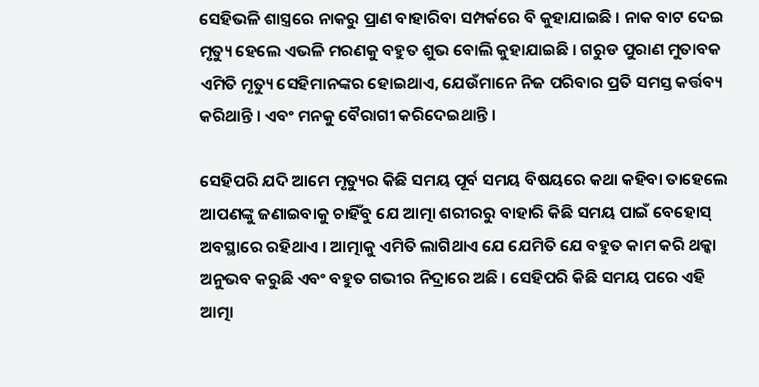ସେହିଭଳି ଶାସ୍ତ୍ରରେ ନାକରୁ ପ୍ରାଣ ବାହାରିବା ସମ୍ପର୍କରେ ବି କୁହାଯାଇଛି । ନାକ ବାଟ ଦେଇ ମୃତ୍ୟୁ ହେଲେ ଏଭଳି ମରଣକୁ ବହୁତ ଶୁଭ ବୋଲି କୁହାଯାଇଛି । ଗରୁଡ ପୁରାଣ ମୁତାବକ ଏମିତି ମୃତ୍ୟୁ ସେହିମାନଙ୍କର ହୋଇଥାଏ, ଯେଉଁମାନେ ନିଜ ପରିବାର ପ୍ରତି ସମସ୍ତ କର୍ତ୍ତବ୍ୟ କରିଥାନ୍ତି । ଏବଂ ମନକୁ ବୈରାଗୀ କରିଦେଇଥାନ୍ତି ।

ସେହିପରି ଯଦି ଆମେ ମୃତ୍ୟୁର କିଛି ସମୟ ପୂର୍ବ ସମୟ ବିଷୟରେ କଥା କହିବା ତାହେଲେ ଆପଣଙ୍କୁ ଜଣାଇବାକୁ ଚାହିଁବୁ ଯେ ଆତ୍ମା ଶରୀରରୁ ବାହାରି କିଛି ସମୟ ପାଇଁ ବେହୋସ୍‌ ଅବସ୍ଥାରେ ରହିଥାଏ । ଆତ୍ମାକୁ ଏମିତି ଲାଗିଥାଏ ଯେ ଯେମିତି ଯେ ବହୁତ କାମ କରି ଥକ୍କା ଅନୁଭବ କରୁଛି ଏବଂ ବହୁତ ଗଭୀର ନିଦ୍ରାରେ ଅଛି । ସେହିପରି କିଛି ସମୟ ପରେ ଏହି ଆତ୍ମା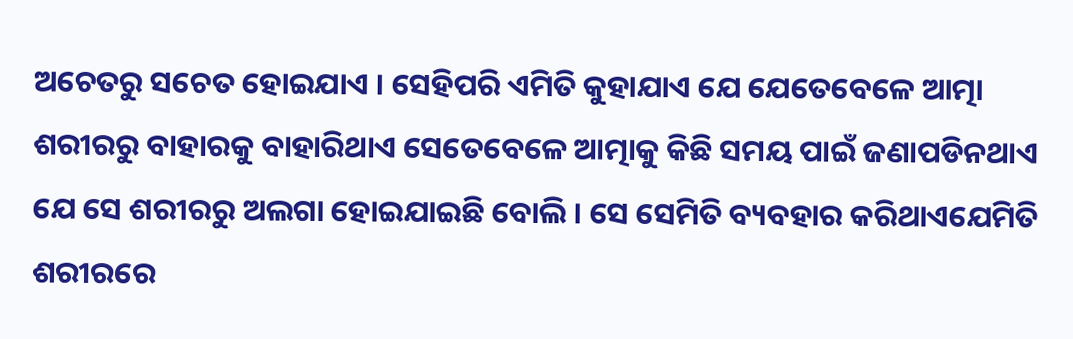ଅଚେତରୁ ସଚେତ ହୋଇଯାଏ । ସେହିପରି ଏମିତି କୁହାଯାଏ ଯେ ଯେତେବେଳେ ଆତ୍ମା ଶରୀରରୁ ବାହାରକୁ ବାହାରିଥାଏ ସେତେବେଳେ ଆତ୍ମାକୁ କିଛି ସମୟ ପାଇଁ ଜଣାପଡିନଥାଏ ଯେ ସେ ଶରୀରରୁ ଅଲଗା ହୋଇଯାଇଛି ବୋଲି । ସେ ସେମିତି ବ୍ୟବହାର କରିଥାଏଯେମିତି ଶରୀରରେ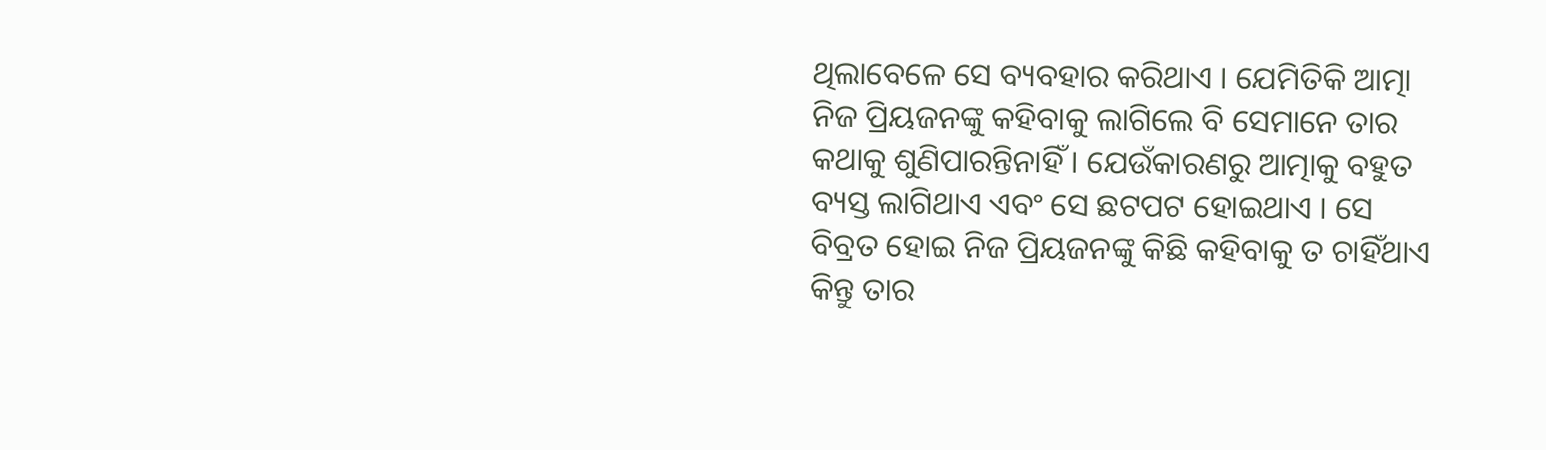ଥିଲାବେଳେ ସେ ବ୍ୟବହାର କରିଥାଏ । ଯେମିତିକି ଆତ୍ମା ନିଜ ପ୍ରିୟଜନଙ୍କୁ କହିବାକୁ ଲାଗିଲେ ବି ସେମାନେ ତାର କଥାକୁ ଶୁଣିପାରନ୍ତିନାହିଁ । ଯେଉଁକାରଣରୁ ଆତ୍ମାକୁ ବହୁତ ବ୍ୟସ୍ତ ଲାଗିଥାଏ ଏବଂ ସେ ଛଟପଟ ହୋଇଥାଏ । ସେ ବିବ୍ରତ ହୋଇ ନିଜ ପ୍ରିୟଜନଙ୍କୁ କିଛି କହିବାକୁ ତ ଚାହିଁଥାଏ କିନ୍ତୁ ତାର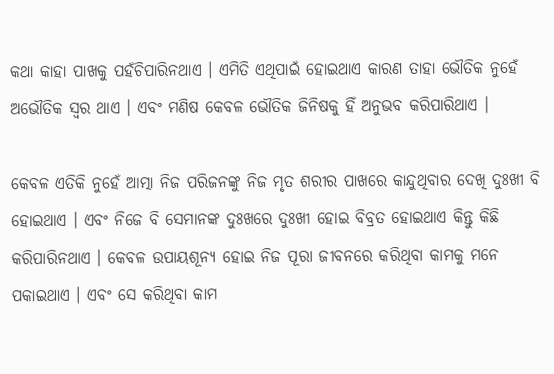କଥା କାହା ପାଖକୁ ପହଁଚିପାରିନଥାଏ । ଏମିତି ଏଥିପାଇଁ ହୋଇଥାଏ କାରଣ ତାହା ଭୌତିକ ନୁହେଁ ଅଭୌତିକ ସ୍ୱର ଥାଏ । ଏବଂ ମଣିଷ କେବଳ ଭୌତିକ ଜିନିଷକୁ ହିଁ ଅନୁଭବ କରିପାରିଥାଏ ।

କେବଳ ଏତିକି ନୁହେଁ ଆତ୍ମା ନିଜ ପରିଜନଙ୍କୁ ନିଜ ମୃତ ଶରୀର ପାଖରେ କାନ୍ଦୁଥିବାର ଦେଖି ଦୁଃଖୀ ବି ହୋଇଥାଏ । ଏବଂ ନିଜେ ବି ସେମାନଙ୍କ ଦୁଃଖରେ ଦୁଃଖୀ ହୋଇ ବିବ୍ରତ ହୋଇଥାଏ କିନ୍ତୁ କିଛି କରିପାରିନଥାଏ । କେବଳ ଉପାୟଶୂନ୍ୟ ହୋଇ ନିଜ ପୂରା ଜୀବନରେ କରିଥିବା କାମକୁ ମନେ ପକାଇଥାଏ । ଏବଂ ସେ କରିଥିବା କାମ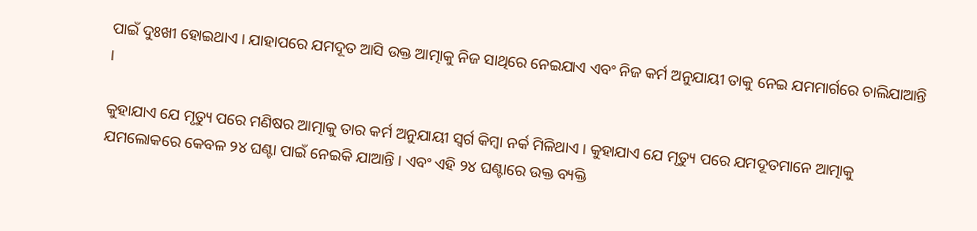ପାଇଁ ଦୁଃଖୀ ହୋଇଥାଏ । ଯାହାପରେ ଯମଦୂତ ଆସି ଉକ୍ତ ଆତ୍ମାକୁ ନିଜ ସାଥିରେ ନେଇଯାଏ ଏବଂ ନିଜ କର୍ମ ଅନୁଯାୟୀ ତାକୁ ନେଇ ଯମମାର୍ଗରେ ଚାଲିଯାଆନ୍ତି ।

କୁହାଯାଏ ଯେ ମୃତ୍ୟୁ ପରେ ମଣିଷର ଆତ୍ମାକୁ ତାର କର୍ମ ଅନୁଯାୟୀ ସ୍ୱର୍ଗ କିମ୍ବା ନର୍କ ମିଳିଥାଏ । କୁହାଯାଏ ଯେ ମୃତ୍ୟୁ ପରେ ଯମଦୂତମାନେ ଆତ୍ମାକୁ ଯମଲୋକରେ କେବଳ ୨୪ ଘଣ୍ଟା ପାଇଁ ନେଇକି ଯାଆନ୍ତି । ଏବଂ ଏହି ୨୪ ଘଣ୍ଟାରେ ଉକ୍ତ ବ୍ୟକ୍ତି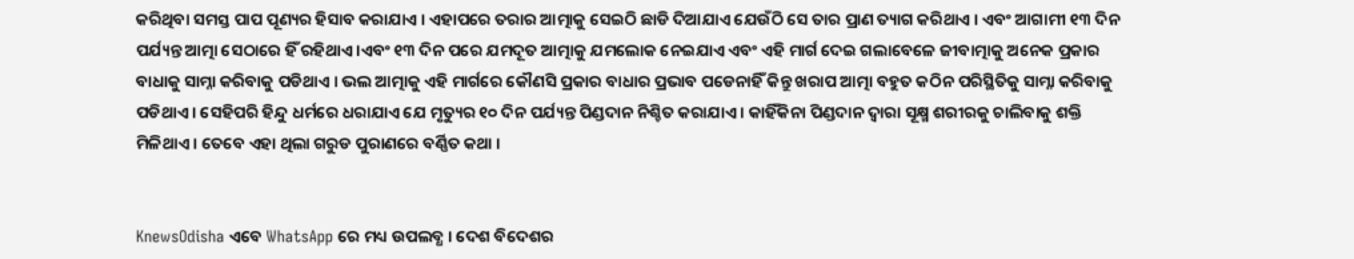କରିଥିବା ସମସ୍ତ ପାପ ପୂଣ୍ୟର ହିସାବ କରାଯାଏ । ଏହାପରେ ତରାର ଆତ୍ମାକୁ ସେଇଠି ଛାଡି ଦିଆଯାଏ ଯେଉଁଠି ସେ ତାର ପ୍ରାଣ ତ୍ୟାଗ କରିଥାଏ । ଏବଂ ଆଗାମୀ ୧୩ ଦିନ ପର୍ଯ୍ୟନ୍ତ ଆତ୍ମା ସେଠାରେ ହିଁ ରହିଥାଏ ।ଏବଂ ୧୩ ଦିନ ପରେ ଯମଦୂତ ଆତ୍ମାକୁ ଯମଲୋକ ନେଇଯାଏ ଏବଂ ଏହି ମାର୍ଗ ଦେଇ ଗଲାବେଳେ ଜୀବାତ୍ମାକୁ ଅନେକ ପ୍ରକାର ବାଧାକୁ ସାମ୍ନା କରିବାକୁ ପଡିଥାଏ । ଭଲ ଆତ୍ମାକୁ ଏହି ମାର୍ଗରେ କୌଣସି ପ୍ରକାର ବାଧାର ପ୍ରଭାବ ପଡେନାହିଁ କିନ୍ତୁ ଖରାପ ଆତ୍ମା ବହୁତ କଠିନ ପରିସ୍ଥିତିକୁ ସାମ୍ନା କରିବାକୁ ପଡିଥାଏ । ସେହିପରି ହିନ୍ଦୁ ଧର୍ମରେ ଧରାଯାଏ ଯେ ମୃତ୍ୟୁର ୧୦ ଦିନ ପର୍ଯ୍ୟନ୍ତ ପିଣ୍ଡଦାନ ନିଶ୍ଚିତ କରାଯାଏ । କାହିଁକିନା ପିଣ୍ଡଦାନ ଦ୍ୱାରା ସୂକ୍ଷ୍ମ ଶରୀରକୁ ଚାଲିବାକୁ ଶକ୍ତି ମିଳିଥାଏ । ତେବେ ଏହା ଥିଲା ଗରୁଡ ପୁରାଣରେ ବର୍ଣ୍ଣିତ କଥା ।


KnewsOdisha ଏବେ WhatsApp ରେ ମଧ୍ୟ ଉପଲବ୍ଧ । ଦେଶ ବିଦେଶର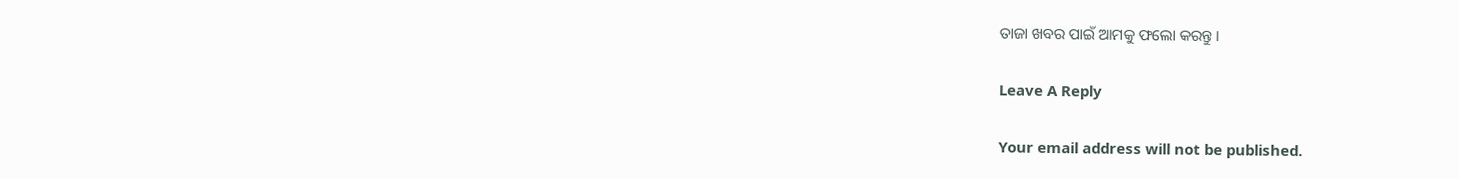ତାଜା ଖବର ପାଇଁ ଆମକୁ ଫଲୋ କରନ୍ତୁ ।

Leave A Reply

Your email address will not be published.